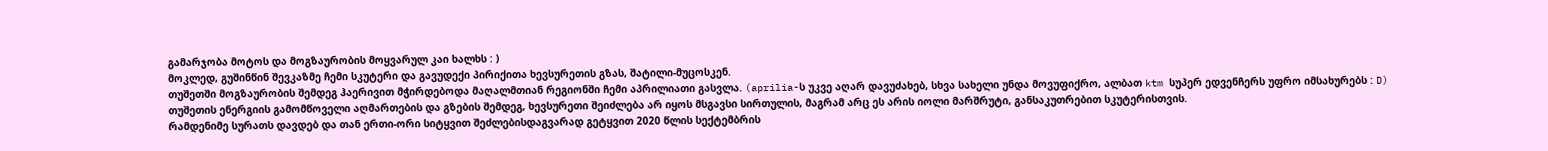გამარჯობა მოტოს და მოგზაურობის მოყვარულ კაი ხალხს : )
მოკლედ, გუშინწინ შევკაზმე ჩემი სკუტერი და გავუდექი პირიქითა ხევსურეთის გზას, შატილი-მუცოსკენ.
თუშეთში მოგზაურობის შემდეგ ჰაერივით მჭირდებოდა მაღალმთიან რეგიონში ჩემი აპრილიათი გასვლა. (aprilia-ს უკვე აღარ დავუძახებ, სხვა სახელი უნდა მოვუფიქრო, ალბათ ktm სუპერ ედვენჩერს უფრო იმსახურებს : D)
თუშეთის ენერგიის გამომწოველი აღმართების და გზების შემდეგ, ხევსურეთი შეიძლება არ იყოს მსგავსი სირთულის, მაგრამ არც ეს არის იოლი მარშრუტი, განსაკუთრებით სკუტერისთვის.
რამდენიმე სურათს დავდებ და თან ერთი-ორი სიტყვით შეძლებისდაგვარად გეტყვით 2020 წლის სექტემბრის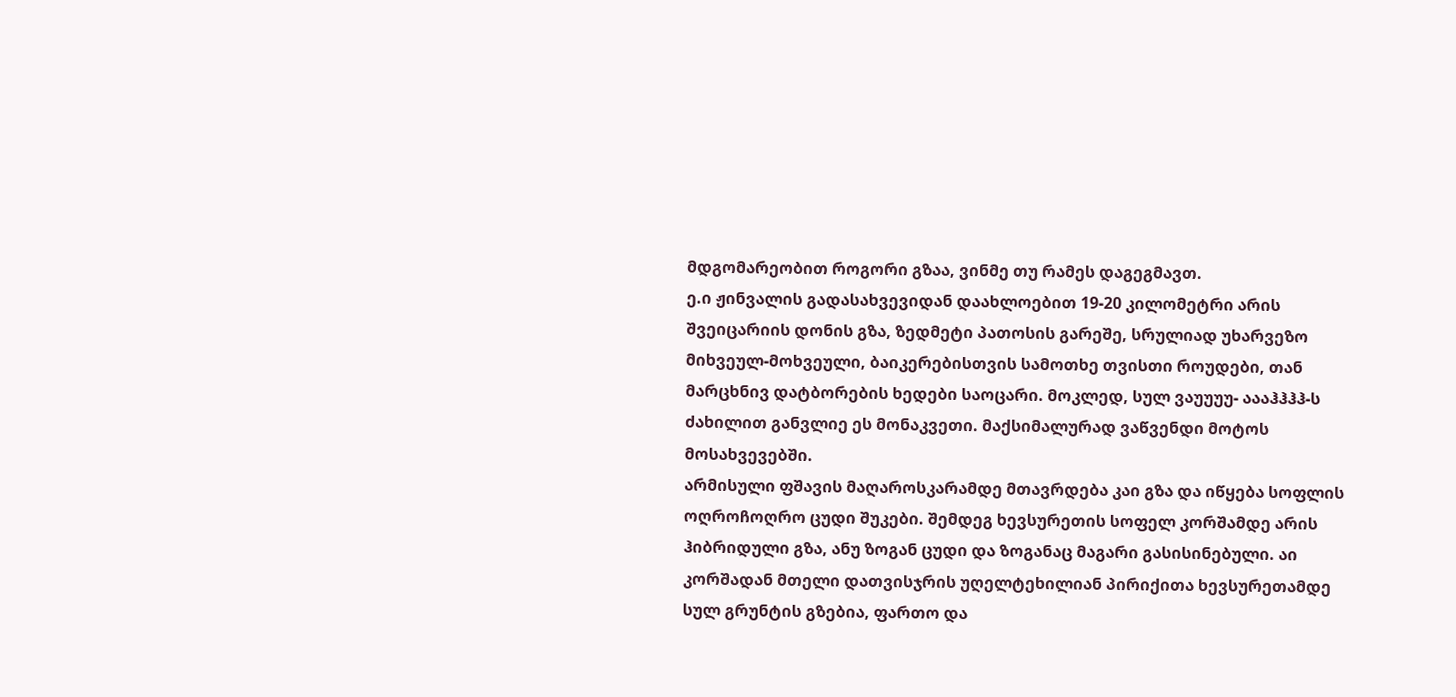მდგომარეობით როგორი გზაა, ვინმე თუ რამეს დაგეგმავთ.
ე.ი ჟინვალის გადასახვევიდან დაახლოებით 19-20 კილომეტრი არის შვეიცარიის დონის გზა, ზედმეტი პათოსის გარეშე, სრულიად უხარვეზო მიხვეულ-მოხვეული, ბაიკერებისთვის სამოთხე თვისთი როუდები, თან მარცხნივ დატბორების ხედები საოცარი. მოკლედ, სულ ვაუუუუ- აააჰჰჰჰ-ს ძახილით განვლიე ეს მონაკვეთი. მაქსიმალურად ვაწვენდი მოტოს მოსახვევებში.
არმისული ფშავის მაღაროსკარამდე მთავრდება კაი გზა და იწყება სოფლის ოღროჩოღრო ცუდი შუკები. შემდეგ ხევსურეთის სოფელ კორშამდე არის ჰიბრიდული გზა, ანუ ზოგან ცუდი და ზოგანაც მაგარი გასისინებული. აი კორშადან მთელი დათვისჯრის უღელტეხილიან პირიქითა ხევსურეთამდე სულ გრუნტის გზებია, ფართო და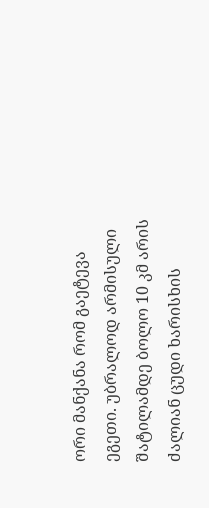ორი მანქანა რომ გაეტევა ეგეთი. უბრალოდ არმისული შატილამდე ბოლო 10 კმ არის ძალიან ცუდი ხარისხის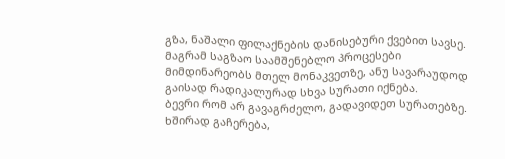გზა, ნაშალი ფილაქნების დანისებური ქვებით სავსე. მაგრამ საგზაო საამშენებლო პროცესები მიმდინარეობს მთელ მონაკვეთზე, ანუ სავარაუდოდ გაისად რადიკალურად სხვა სურათი იქნება.
ბევრი რომ არ გავაგრძელო, გადავიდეთ სურათებზე. ხშირად გაჩერება,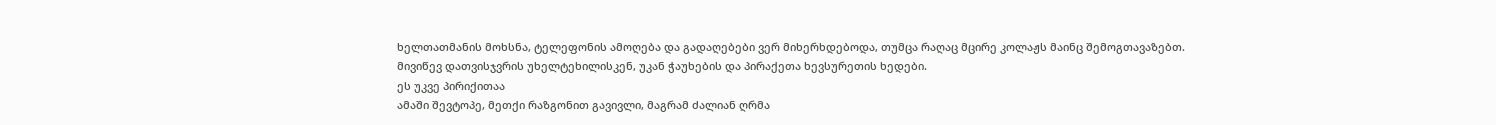ხელთათმანის მოხსნა, ტელეფონის ამოღება და გადაღებები ვერ მიხერხდებოდა, თუმცა რაღაც მცირე კოლაჟს მაინც შემოგთავაზებთ.
მივიწევ დათვისჯვრის უხელტეხილისკენ, უკან ჭაუხების და პირაქეთა ხევსურეთის ხედები.
ეს უკვე პირიქითაა
ამაში შევტოპე, მეთქი რაზგონით გავივლი, მაგრამ ძალიან ღრმა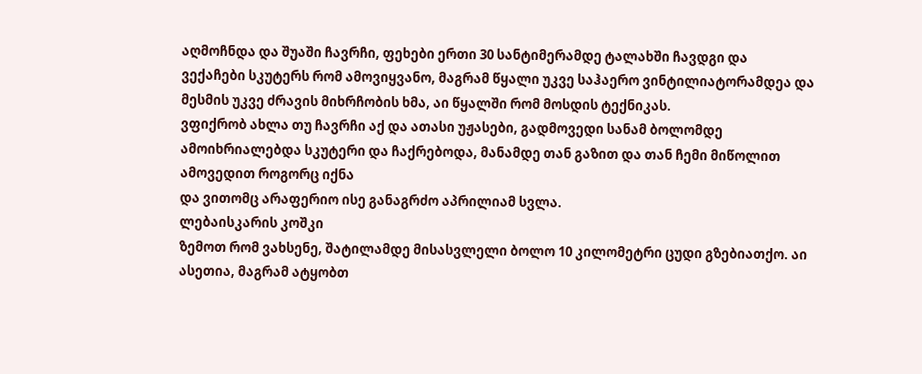აღმოჩნდა და შუაში ჩავრჩი, ფეხები ერთი 30 სანტიმერამდე ტალახში ჩავდგი და
ვექაჩები სკუტერს რომ ამოვიყვანო, მაგრამ წყალი უკვე საჰაერო ვინტილიატორამდეა და მესმის უკვე ძრავის მიხრჩობის ხმა, აი წყალში რომ მოსდის ტექნიკას.
ვფიქრობ ახლა თუ ჩავრჩი აქ და ათასი უჟასები, გადმოვედი სანამ ბოლომდე ამოიხრიალებდა სკუტერი და ჩაქრებოდა, მანამდე თან გაზით და თან ჩემი მიწოლით ამოვედით როგორც იქნა
და ვითომც არაფერიო ისე განაგრძო აპრილიამ სვლა.
ლებაისკარის კოშკი
ზემოთ რომ ვახსენე, შატილამდე მისასვლელი ბოლო 10 კილომეტრი ცუდი გზებიათქო. აი ასეთია, მაგრამ ატყობთ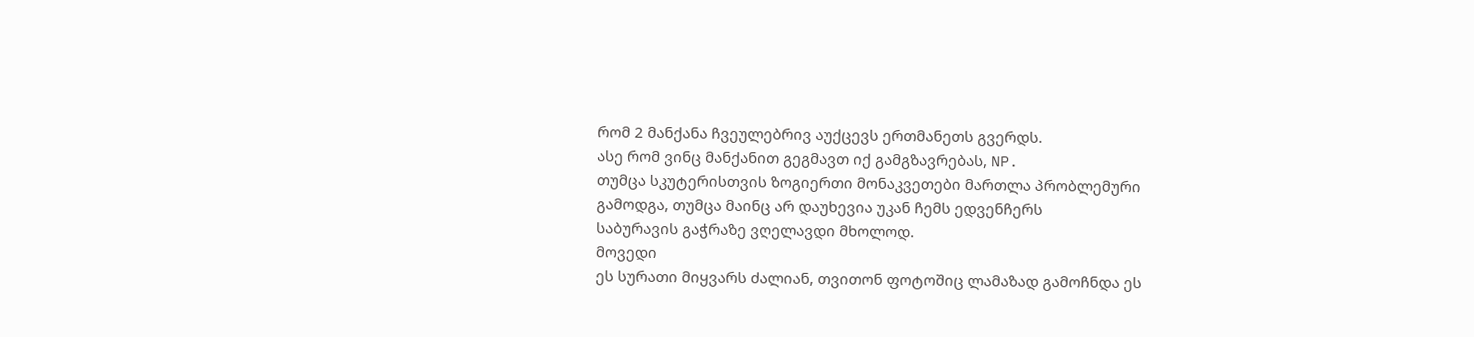რომ 2 მანქანა ჩვეულებრივ აუქცევს ერთმანეთს გვერდს.
ასე რომ ვინც მანქანით გეგმავთ იქ გამგზავრებას, NP.
თუმცა სკუტერისთვის ზოგიერთი მონაკვეთები მართლა პრობლემური გამოდგა, თუმცა მაინც არ დაუხევია უკან ჩემს ედვენჩერს
საბურავის გაჭრაზე ვღელავდი მხოლოდ.
მოვედი
ეს სურათი მიყვარს ძალიან, თვითონ ფოტოშიც ლამაზად გამოჩნდა ეს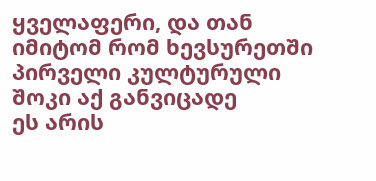ყველაფერი, და თან იმიტომ რომ ხევსურეთში პირველი კულტურული შოკი აქ განვიცადე
ეს არის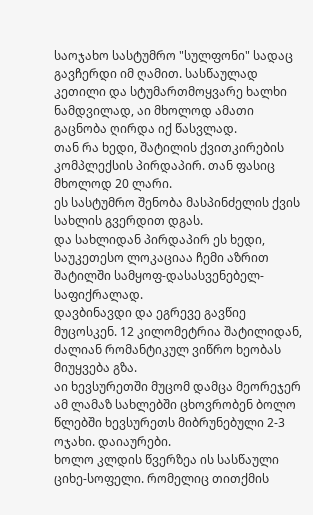საოჯახო სასტუმრო "სულფონი" სადაც გავჩერდი იმ ღამით. სასწაულად კეთილი და სტუმართმოყვარე ხალხი ნამდვილად, აი მხოლოდ ამათი გაცნობა ღირდა იქ წასვლად.
თან რა ხედი, შატილის ქვითკირების კომპლექსის პირდაპირ. თან ფასიც მხოლოდ 20 ლარი.
ეს სასტუმრო შენობა მასპინძელის ქვის სახლის გვერდით დგას.
და სახლიდან პირდაპირ ეს ხედი, საუკეთესო ლოკაციაა ჩემი აზრით შატილში სამყოფ-დასასვენებელ-საფიქრალად.
დავბინავდი და ეგრევე გავწიე მუცოსკენ. 12 კილომეტრია შატილიდან, ძალიან რომანტიკულ ვიწრო ხეობას მიუყვება გზა.
აი ხევსურეთში მუცომ დამცა მეორეჯერ
ამ ლამაზ სახლებში ცხოვრობენ ბოლო წლებში ხევსურეთს მიბრუნებული 2-3 ოჯახი. დაიაურები.
ხოლო კლდის წვერზეა ის სასწაული ციხე-სოფელი. რომელიც თითქმის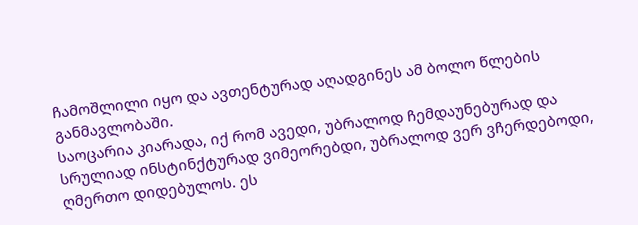ჩამოშლილი იყო და ავთენტურად აღადგინეს ამ ბოლო წლების განმავლობაში.
საოცარია კიარადა, იქ რომ ავედი, უბრალოდ ჩემდაუნებურად და სრულიად ინსტინქტურად ვიმეორებდი, უბრალოდ ვერ ვჩერდებოდი, ღმერთო დიდებულოს. ეს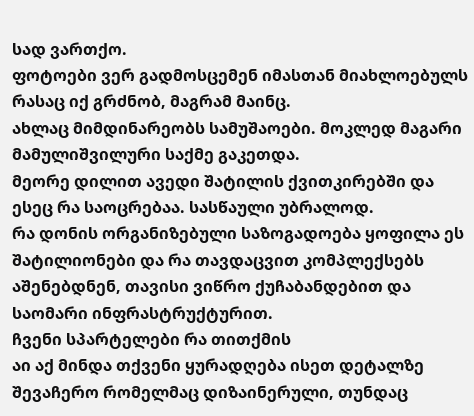სად ვართქო.
ფოტოები ვერ გადმოსცემენ იმასთან მიახლოებულს რასაც იქ გრძნობ, მაგრამ მაინც.
ახლაც მიმდინარეობს სამუშაოები. მოკლედ მაგარი მამულიშვილური საქმე გაკეთდა.
მეორე დილით ავედი შატილის ქვითკირებში და ესეც რა საოცრებაა. სასწაული უბრალოდ.
რა დონის ორგანიზებული საზოგადოება ყოფილა ეს შატილიონები და რა თავდაცვით კომპლექსებს აშენებდნენ, თავისი ვიწრო ქუჩაბანდებით და საომარი ინფრასტრუქტურით.
ჩვენი სპარტელები რა თითქმის
აი აქ მინდა თქვენი ყურადღება ისეთ დეტალზე შევაჩერო რომელმაც დიზაინერული, თუნდაც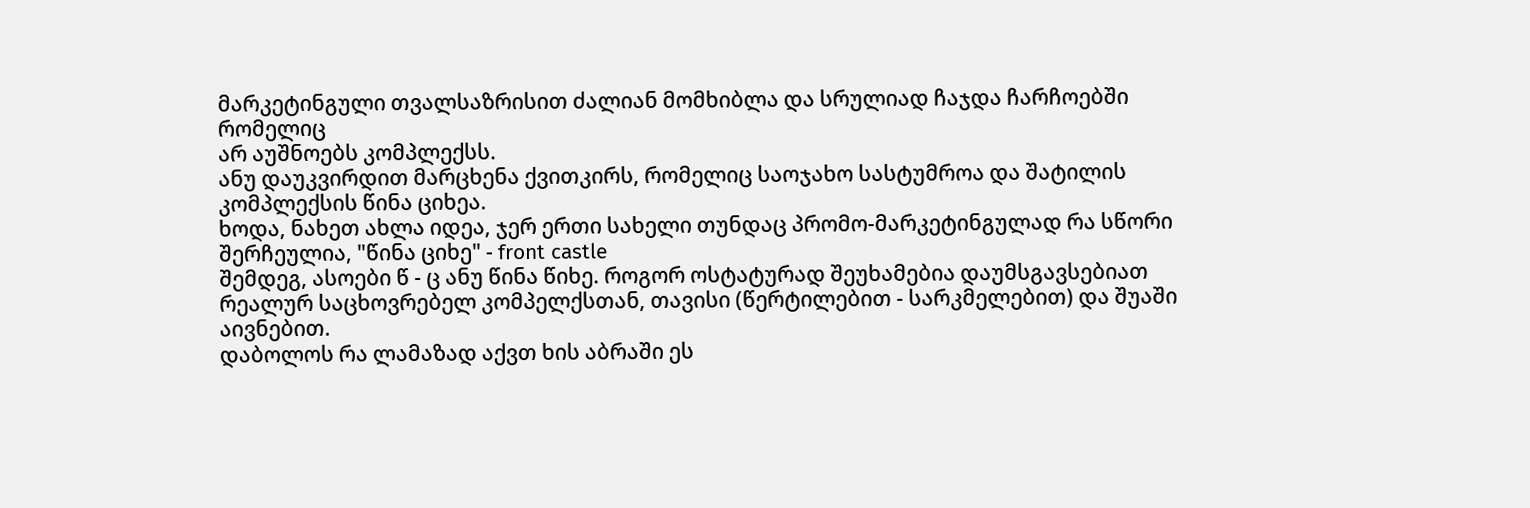მარკეტინგული თვალსაზრისით ძალიან მომხიბლა და სრულიად ჩაჯდა ჩარჩოებში რომელიც
არ აუშნოებს კომპლექსს.
ანუ დაუკვირდით მარცხენა ქვითკირს, რომელიც საოჯახო სასტუმროა და შატილის კომპლექსის წინა ციხეა.
ხოდა, ნახეთ ახლა იდეა, ჯერ ერთი სახელი თუნდაც პრომო-მარკეტინგულად რა სწორი შერჩეულია, "წინა ციხე" - front castle
შემდეგ, ასოები წ - ც ანუ წინა წიხე. როგორ ოსტატურად შეუხამებია დაუმსგავსებიათ რეალურ საცხოვრებელ კომპელქსთან, თავისი (წერტილებით - სარკმელებით) და შუაში აივნებით.
დაბოლოს რა ლამაზად აქვთ ხის აბრაში ეს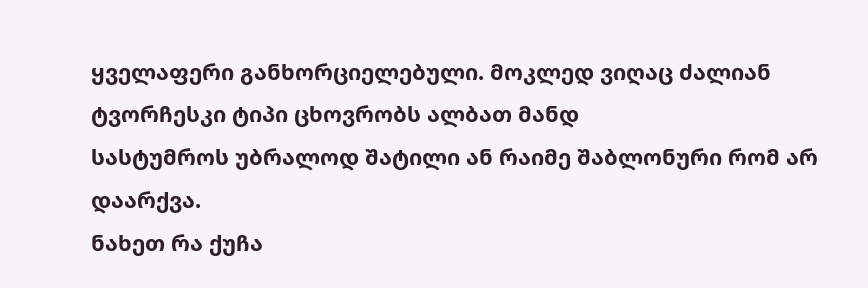ყველაფერი განხორციელებული. მოკლედ ვიღაც ძალიან ტვორჩესკი ტიპი ცხოვრობს ალბათ მანდ
სასტუმროს უბრალოდ შატილი ან რაიმე შაბლონური რომ არ დაარქვა.
ნახეთ რა ქუჩა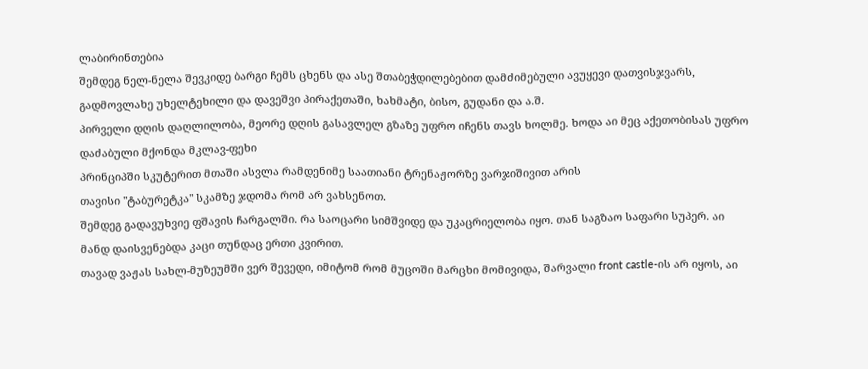ლაბირინთებია
შემდეგ ნელ-ნელა შევკიდე ბარგი ჩემს ცხენს და ასე შთაბეჭდილებებით დამძიმებული ავუყევი დათვისჯვარს, გადმოვლახე უხელტეხილი და დავეშვი პირაქეთაში, ხახმატი, ბისო, გუდანი და ა.შ.
პირველი დღის დაღლილობა, მეორე დღის გასავლელ გზაზე უფრო იჩენს თავს ხოლმე. ხოდა აი მეც აქეთობისას უფრო დაძაბული მქონდა მკლავ-ფეხი
პრინციპში სკუტერით მთაში ასვლა რამდენიმე საათიანი ტრენაჟორზე ვარჯიშივით არის
თავისი "ტაბურეტკა" სკამზე ჯდომა რომ არ ვახსენოთ.
შემდეგ გადავუხვიე ფშავის ჩარგალში. რა საოცარი სიმშვიდე და უკაცრიელობა იყო. თან საგზაო საფარი სუპერ. აი მანდ დაისვენებდა კაცი თუნდაც ერთი კვირით.
თავად ვაჟას სახლ-მუზეუმში ვერ შევედი, იმიტომ რომ მუცოში მარცხი მომივიდა, შარვალი front castle-ის არ იყოს, აი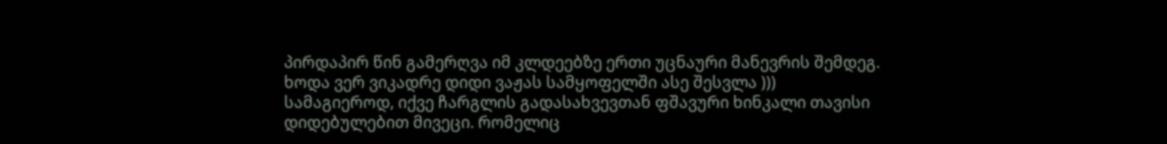პირდაპირ წინ გამერღვა იმ კლდეებზე ერთი უცნაური მანევრის შემდეგ.
ხოდა ვერ ვიკადრე დიდი ვაჟას სამყოფელში ასე შესვლა )))
სამაგიეროდ, იქვე ჩარგლის გადასახვევთან ფშავური ხინკალი თავისი დიდებულებით მივეცი. რომელიც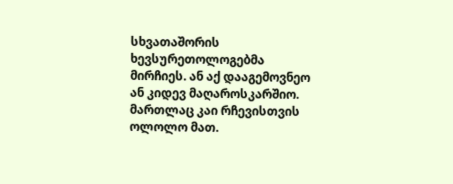სხვათაშორის ხევსურეთოლოგებმა მირჩიეს. ან აქ დააგემოვნეო ან კიდევ მაღაროსკარშიო.
მართლაც კაი რჩევისთვის ოლოლო მათ.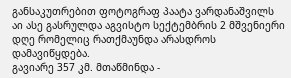განსაკუთრებით ფოტოგრაფ პაატა ვარდანაშვილს
აი ასე გასრულდა აგვისტო სექტემბრის 2 მშვენიერი დღე რომელიც რათქმაუნდა არასდროს დამავიწყდება.
გავიარე 357 კმ. მთაწმინდა -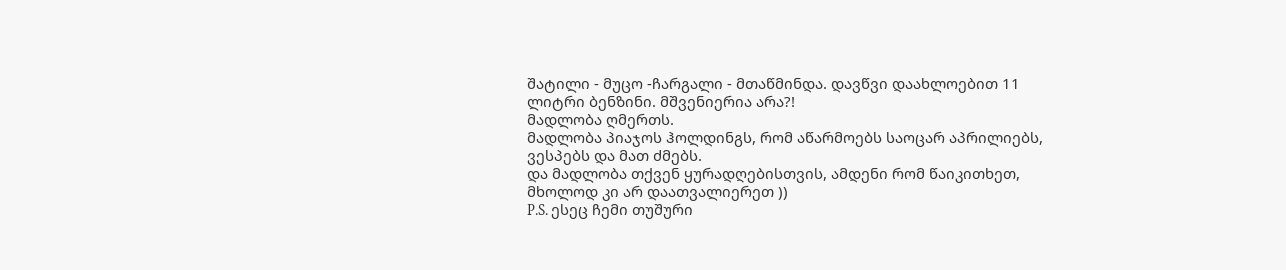შატილი - მუცო -ჩარგალი - მთაწმინდა. დავწვი დაახლოებით 11 ლიტრი ბენზინი. მშვენიერია არა?!
მადლობა ღმერთს.
მადლობა პიაჯოს ჰოლდინგს, რომ აწარმოებს საოცარ აპრილიებს, ვესპებს და მათ ძმებს.
და მადლობა თქვენ ყურადღებისთვის, ამდენი რომ წაიკითხეთ, მხოლოდ კი არ დაათვალიერეთ ))
P.S. ესეც ჩემი თუშური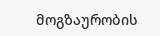მოგზაურობის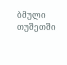ბმული
თუშეთში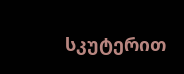სკუტერით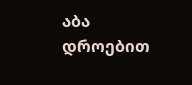აბა დროებით